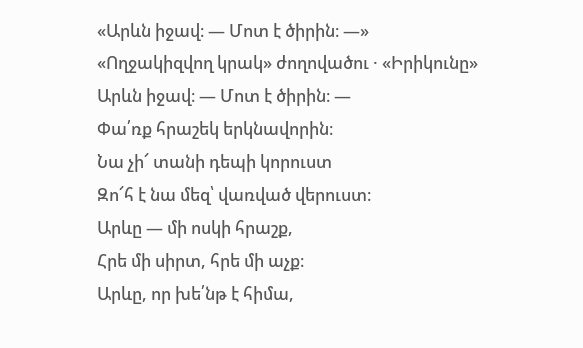«Արևն իջավ։ — Մոտ է ծիրին։ —»
«Ողջակիզվող կրակ» ժողովածու · «Իրիկունը»
Արևն իջավ։ — Մոտ է ծիրին։ —
Փա՛ռք հրաշեկ երկնավորին։
Նա չի՜ տանի դեպի կորուստ
Զո՜հ է նա մեզ՝ վառված վերուստ։
Արևը — մի ոսկի հրաշք,
Հրե մի սիրտ, հրե մի աչք։
Արևը, որ խե՛նթ է հիմա,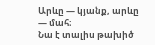Արևը — կյանք, արևը — մահ։
Նա է տալիս թախիծ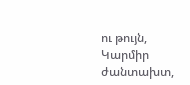ու թույն,
Կարմիր ժանտախտ,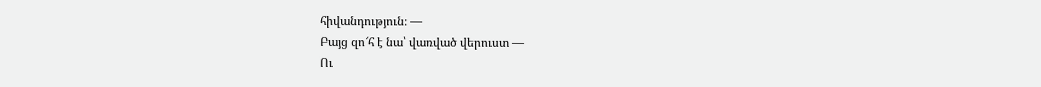հիվանդություն։ —
Բայց զո՜հ է նա՝ վառված վերուստ —
Ու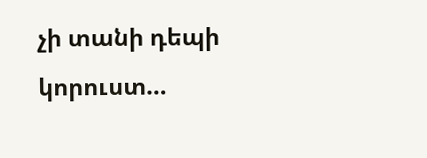չի տանի դեպի կորուստ…